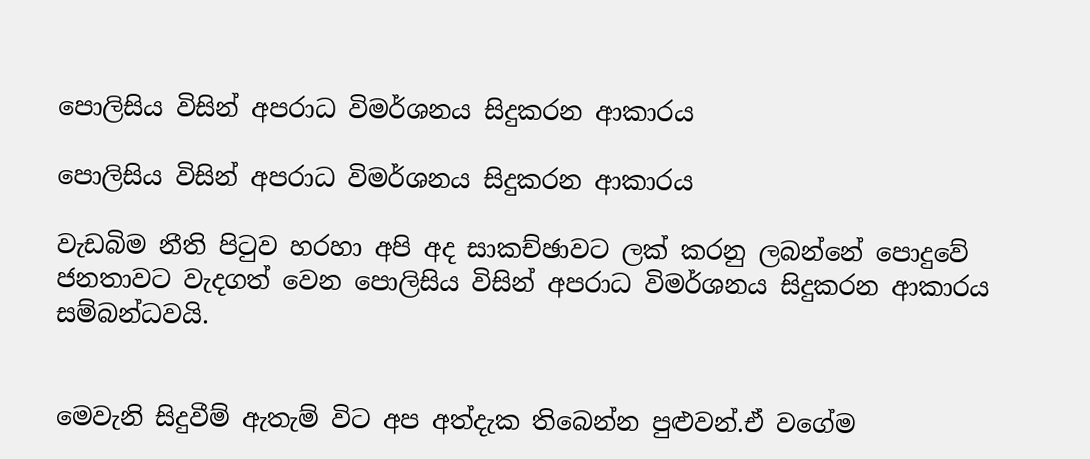පොලිසිය විසින් අපරාධ විමර්ශනය සිදුකරන ආකාරය

පොලිසිය විසින් අපරාධ විමර්ශනය සිදුකරන ආකාරය

වැඩබිම නීති පිටුව හරහා අපි අද සාකච්ඡාවට ලක් කරනු ලබන්නේ පොදුවේ ජනතාවට වැදගත් වෙන පොලිසිය විසින් අපරාධ විමර්ශනය සිදුකරන ආකාරය සම්බන්ධවයි.


මෙවැනි සිදුවීම් ඇතැම් විට අප අත්දැක තිබෙන්න පුළුවන්.ඒ වගේම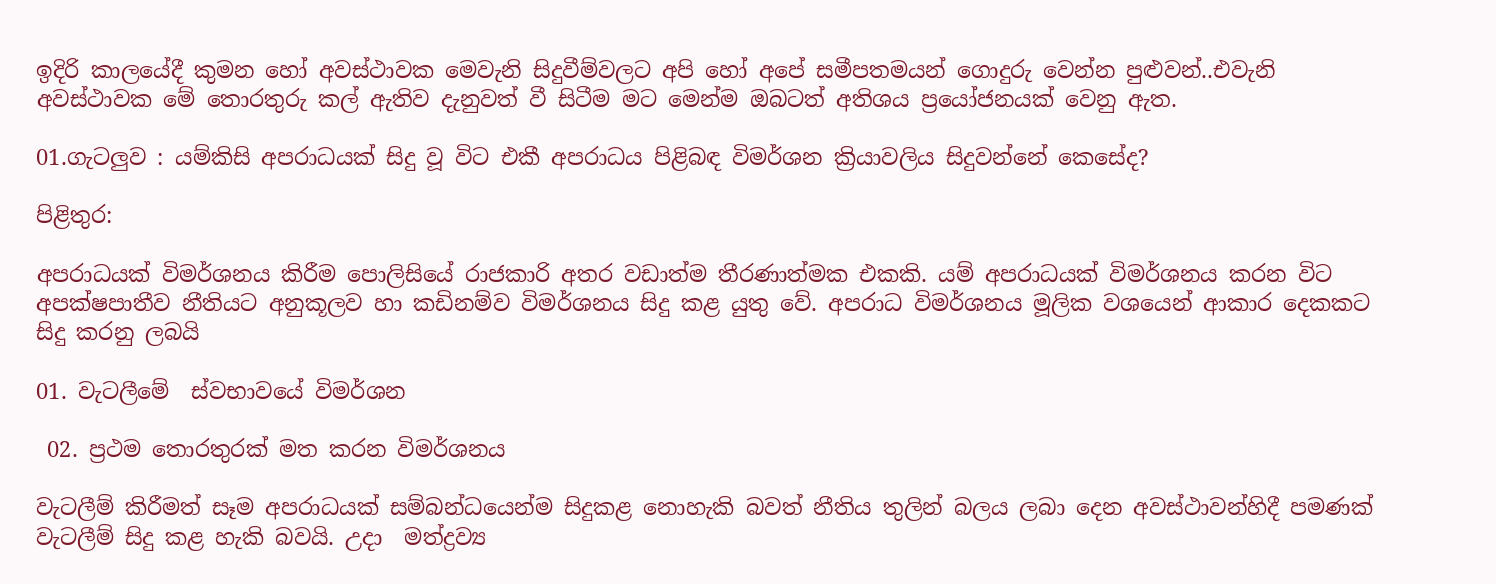ඉදිරි කාලයේදී කුමන හෝ අවස්ථාවක මෙවැනි සිදුවීම්වලට අපි හෝ අපේ සමීපතමයන් ගොදුරු වෙන්න පුළුවන්..එවැනි අවස්ථාවක මේ තොරතුරු කල් ඇතිව දැනුවත් වී සිටීම මට මෙන්ම ඔබටත් අතිශය ප්‍රයෝජනයක් වෙනු ඇත.

01.ගැටලුව : යම්කිසි අපරාධයක් සිදු වූ විට එකී අපරාධය පිළිබඳ විමර්ශන ක්‍රියාවලිය සිදුවන්නේ කෙසේද?

පිළිතුර:

අපරාධයක් විමර්ශනය කිරීම පොලිසියේ රාජකාරි අතර වඩාත්ම තීරණාත්මක එකකි. යම් අපරාධයක් විමර්ශනය කරන විට අපක්ෂපාතීව නීතියට අනුකූලව හා කඩිනම්ව විමර්ශනය සිදු කළ යුතු වේ. අපරාධ විමර්ශනය මූලික වශයෙන් ආකාර දෙකකට සිදු කරනු ලබයි

01. වැටලීමේ  ස්වභාවයේ විමර්ශන

 02. ප්‍රථම තොරතුරක් මත කරන විමර්ශනය

වැටලීම් කිරීමත් සෑම අපරාධයක් සම්බන්ධයෙන්ම සිදුකළ නොහැකි බවත් නීතිය තුලින් බලය ලබා දෙන අවස්ථාවන්හිදී පමණක් වැටලීම් සිදු කළ හැකි බවයි. උදා  මත්ද්‍රව්‍ය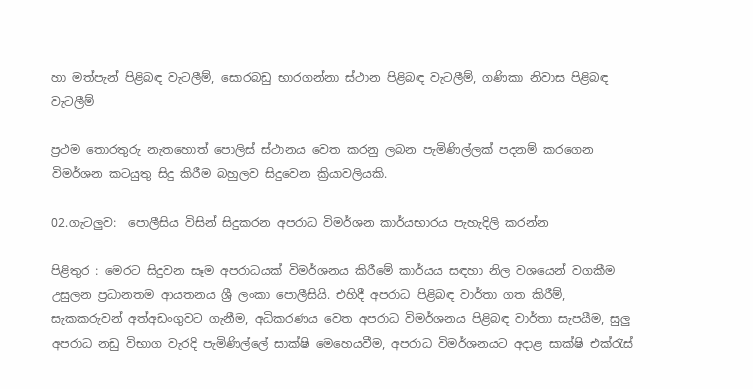හා මත්පැන් පිළිබඳ වැටලීම්, සොරබඩු භාරගන්නා ස්ථාන පිළිබඳ වැටලීම්, ගණිකා නිවාස පිළිබඳ වැටලීම්

ප්‍රථම තොරතුරු නැතහොත් පොලිස් ස්ථානය වෙත කරනු ලබන පැමිණිල්ලක් පදනම් කරගෙන විමර්ශන කටයුතු සිදු කිරීම බහුලව සිදුවෙන ක්‍රියාවලියකි.

02.ගැටලුව:  පොලීසිය විසින් සිදුකරන අපරාධ විමර්ශන කාර්යභාරය පැහැදිලි කරන්න

පිළිතුර : මෙරට සිදුවන සෑම අපරාධයක් විමර්ශනය කිරීමේ කාර්යය සඳහා නිල වශයෙන් වගකීම උසුලන ප්‍රධානතම ආයතනය ශ්‍රී ලංකා පොලීසියි. එහිදී අපරාධ පිළිබඳ වාර්තා ගත කිරීම්, සැකකරුවන් අත්අඩංගුවට ගැනීම, අධිකරණය වෙත අපරාධ විමර්ශනය පිළිබඳ වාර්තා සැපයීම, සුලු අපරාධ නඩු විභාග වැරදි පැමිණිල්ලේ සාක්ෂි මෙහෙයවීම, අපරාධ විමර්ශනයට අදාළ සාක්ෂි එක්රැස්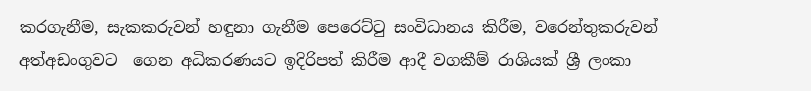කරගැනීම, සැකකරුවන් හඳුනා ගැනීම පෙරෙට්ටු සංවිධානය කිරීම, වරෙන්තුකරුවන් අත්අඩංගුවට  ගෙන අධිකරණයට ඉදිරිපත් කිරීම ආදී වගකීම් රාශියක් ශ්‍රී ලංකා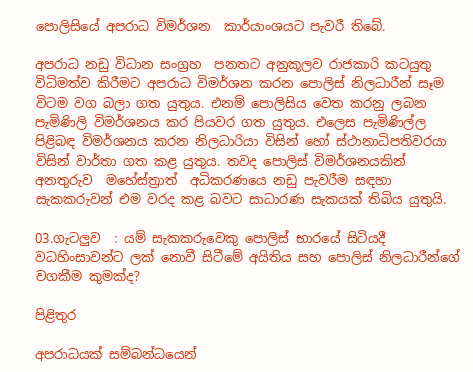පොලිසියේ අපරාධ විමර්ශන  කාර්යාංශයට පැවරී තිබේ.

අපරාධ නඩු විධාන සංග්‍රහ  පනතට අනුකූලව රාජකාරි කටයුතු විධිමත්ව කිරීමට අපරාධ විමර්ශන කරන පොලිස් නිලධාරීන් සෑම විටම වග බලා ගත යුතුය. එනම් පොලිසිය වෙත කරනු ලබන පැමිණිලි විමර්ශනය කර පියවර ගත යුතුය. එලෙස පැමිණිල්ල පිළිබඳ විමර්ශනය කරන නිලධාරියා විසින් හෝ ස්ථානාධිපතිවරයා විසින් වාර්තා ගත කළ යුතුය. තවද පොලිස් විමර්ශනයකින් අනතුරුව  මහේස්ත්‍රාත්  අධිකරණයෙ නඩු පැවරීම සඳහා සැකකරුවන් එම වරද කළ බවට සාධාරණ සැකයක් තිබිය යුතුයි.

03.ගැටලුව  : යම් සැකකරුවෙකු පොලිස් භාරයේ සිටියදී වධහිංසාවන්ට ලක් නොවී සිටීමේ අයිතිය සහ පොලිස් නිලධාරීන්ගේ වගකීම කුමක්ද?

පිළිතුර

අපරාධයක් සම්බන්ධයෙන්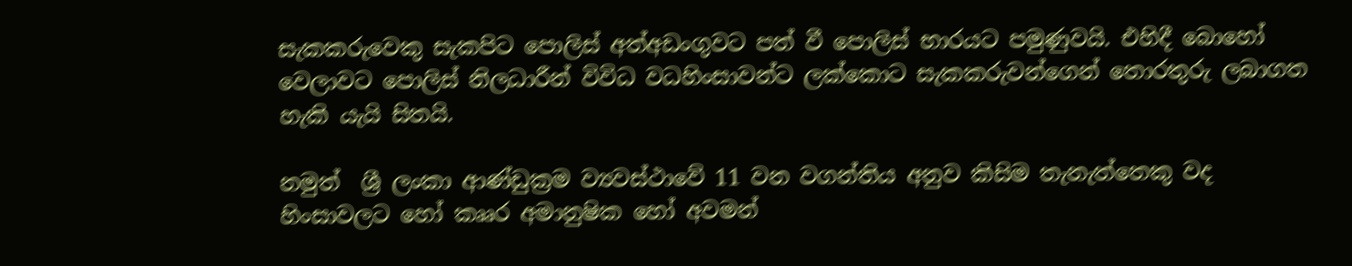සැකකරුවෙකු සැකපිට පොලිස් අත්අඩංගුවට පත් වී පොලිස් භාරයට පමුණුවයි. එහිදී බොහෝ වෙලාවට පොලිස් නිලධාරීන් විවිධ වධහිංසාවන්ට ලක්කොට සැකකරුවන්ගෙන් තොරතුරු ලබාගත හැකි යැයි සිතයි.

නමුත්  ශ්‍රී ලංකා ආණ්ඩුක්‍රම ව්‍යවස්ථාවේ 11 වන වගන්තිය අනුව කිසිම තැනැත්තෙකු වද හිංසාවලට හෝ කෲර අමානුෂික හෝ අවමන්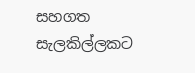සහගත සැලකිල්ලකට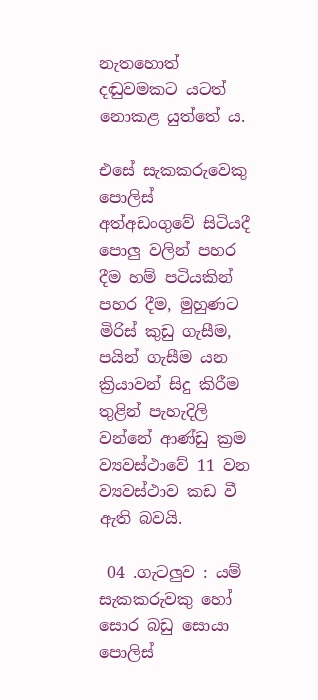නැතහොත් දඬුවමකට යටත් නොකළ යුත්තේ ය.

එසේ සැකකරුවෙකු පොලිස් අත්අඩංගුවේ සිටියදී පොලු වලින් පහර දීම හම් පටියකින් පහර දීම, මුහුණට මිරිස් කුඩු ගැසීම, පයින් ගැසීම යන ක්‍රියාවන් සිදු කිරීම තුළින් පැහැදිලි වන්නේ ආණ්ඩු ක්‍රම ව්‍යවස්ථාවේ 11 වන ව්‍යවස්ථාව කඩ වී ඇති බවයි.

 04 .ගැටලුව : යම් සැකකරුවකු හෝ සොර බඩු සොයා පොලිස්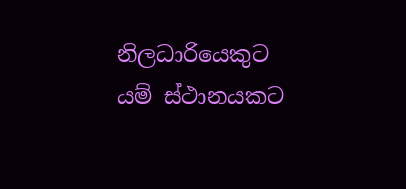නිලධාරියෙකුට යම් ස්ථානයකට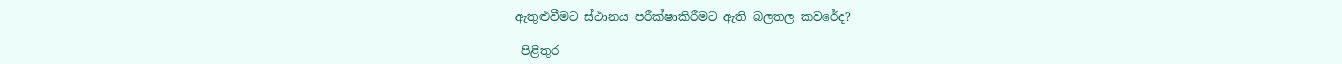ඇතුළුවීමට ස්ථානය පරීක්ෂාකිරීමට ඇති බලතල කවරේද?

 පිළිතුර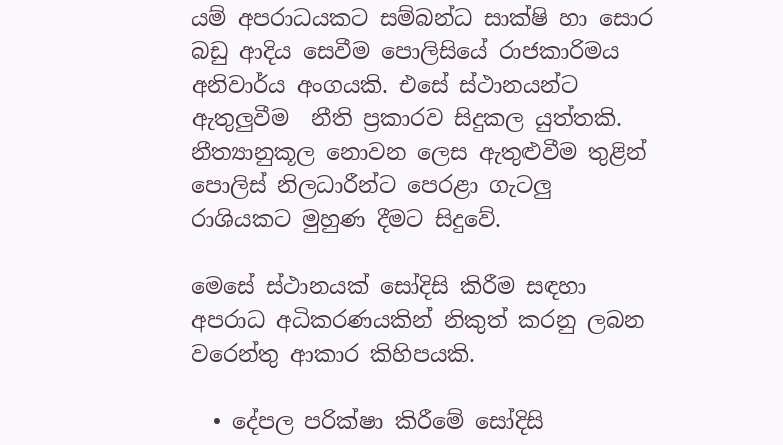යම් අපරාධයකට සම්බන්ධ සාක්ෂි හා සොර බඩු ආදිය සෙවීම පොලිසියේ රාජකාරිමය අනිවාර්ය අංගයකි. එසේ ස්ථානයන්ට ඇතුලුවීම  නීති ප්‍රකාරව සිදුකල යුත්තකි.  නීත්‍යානුකූල නොවන ලෙස ඇතුළුවීම තුළින්  පොලිස් නිලධාරීන්ට පෙරළා ගැටලු රාශියකට මුහුණ දීමට සිදුවේ.

මෙසේ ස්ථානයක් සෝදිසි කිරීම සඳහා අපරාධ අධිකරණයකින් නිකුත් කරනු ලබන වරෙන්තු ආකාර කිහිපයකි.

  • දේපල පරික්ෂා කිරීමේ සෝදිසි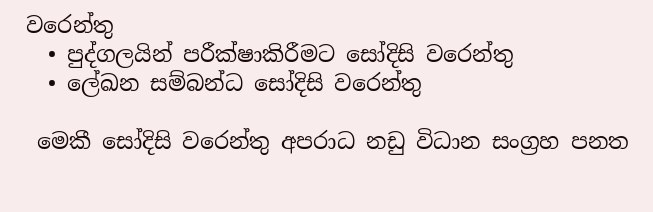වරෙන්තු
  • පුද්ගලයින් පරීක්ෂාකිරීමට සෝදිසි වරෙන්තු
  • ලේඛන සම්බන්ධ සෝදිසි වරෙන්තු

 මෙකී සෝදිසි වරෙන්තු අපරාධ නඩු විධාන සංග්‍රහ පනත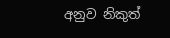අනුව නිකුත්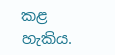කළ හැකිය.